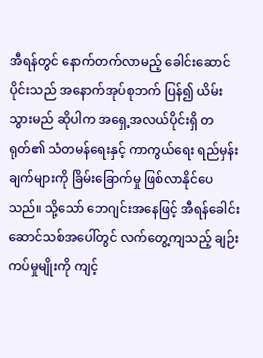အီရန်တွင် နောက်တက်လာမည့် ခေါင်းဆောင်ပိုင်းသည် အနောက်အုပ်စုဘက် ပြန်၍ ယိမ်းသွားမည် ဆိုပါက အရှေ့အလယ်ပိုင်းရှိ တရုတ်၏ သံတမန်ရေးနှင့် ကာကွယ်ရေး ရည်မှန်းချက်များကို ခြိမ်းခြောက်မှု ဖြစ်လာနိုင်ပေသည်။ သို့သော် ဘေဂျင်းအနေဖြင့် အီရန်ခေါင်းဆောင်သစ်အပေါ်တွင် လက်တွေ့ကျသည့် ချဉ်းကပ်မှုမျိုးကို ကျင့်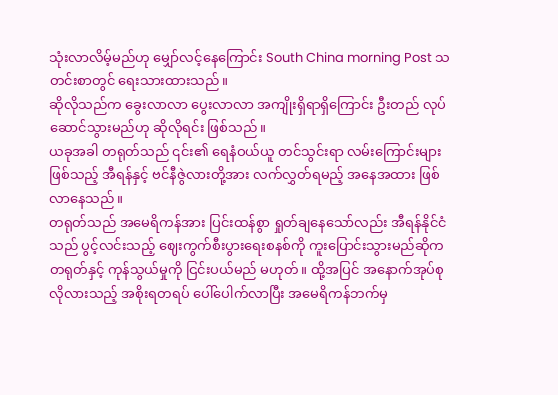သုံးလာလိမ့်မည်ဟု မျှော်လင့်နေကြောင်း South China morning Post သတင်းစာတွင် ရေးသားထားသည်။
ဆိုလိုသည်က ခွေးလာလာ ပွေးလာလာ အကျိုးရှိရာရှိကြောင်း ဦးတည် လုပ်ဆောင်သွားမည်ဟု ဆိုလိုရင်း ဖြစ်သည်။
ယခုအခါ တရုတ်သည် ၎င်း၏ ရေနံဝယ်ယူ တင်သွင်းရာ လမ်းကြောင်းများဖြစ်သည့် အီရန်နှင့် ဗင်နီဇွဲလားတို့အား လက်လွှတ်ရမည့် အနေအထား ဖြစ်လာနေသည်။
တရုတ်သည် အမေရိကန်အား ပြင်းထန်စွာ ရှုတ်ချနေသော်လည်း အီရန်နိုင်ငံသည် ပွင့်လင်းသည့် ဈေးကွက်စီးပွားရေးစနစ်ကို ကူးပြောင်းသွားမည်ဆိုက တရုတ်နှင့် ကုန်သွယ်မှုကို ငြင်းပယ်မည် မဟုတ်။ ထို့အပြင် အနောက်အုပ်စု လိုလားသည့် အစိုးရတရပ် ပေါ်ပေါက်လာပြီး အမေရိကန်ဘက်မှ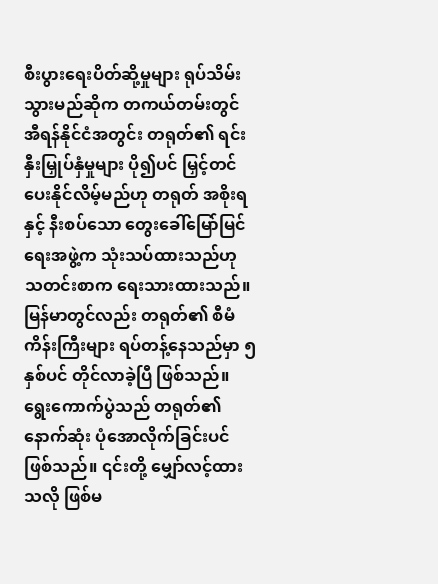စီးပွားရေးပိတ်ဆို့မှုများ ရုပ်သိမ်းသွားမည်ဆိုက တကယ်တမ်းတွင် အီရန်နိုင်ငံအတွင်း တရုတ်၏ ရင်းနှီးမြှုပ်နှံမှုများ ပို၍ပင် မြှင့်တင်ပေးနိုင်လိမ့်မည်ဟု တရုတ် အစိုးရနှင့် နီးစပ်သော တွေးခေါ်မြော်မြင်ရေးအဖွဲ့က သုံးသပ်ထားသည်ဟု သတင်းစာက ရေးသားထားသည်။
မြန်မာတွင်လည်း တရုတ်၏ စီမံကိန်းကြီးများ ရပ်တန့်နေသည်မှာ ၅ နှစ်ပင် တိုင်လာခဲ့ပြီ ဖြစ်သည်။ ရွေးကောက်ပွဲသည် တရုတ်၏ နောက်ဆုံး ပုံအောလိုက်ခြင်းပင် ဖြစ်သည်။ ၎င်းတို့ မျှော်လင့်ထားသလို ဖြစ်မ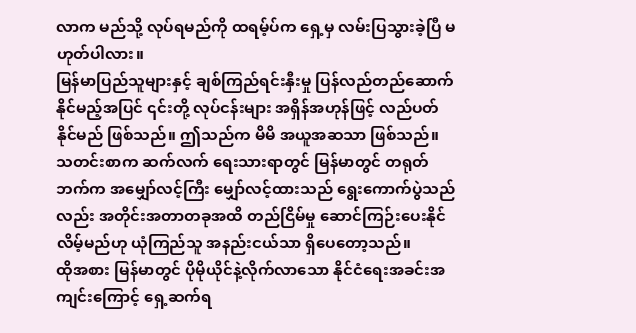လာက မည်သို့ လုပ်ရမည်ကို ထရမ့်ပ်က ရှေ့မှ လမ်းပြသွားခဲ့ပြီ မဟုတ်ပါလား။
မြန်မာပြည်သူများနှင့် ချစ်ကြည်ရင်းနှီးမှု ပြန်လည်တည်ဆောက်နိုင်မည့်အပြင် ၎င်းတို့ လုပ်ငန်းများ အရှိန်အဟုန်ဖြင့် လည်ပတ်နိုင်မည် ဖြစ်သည်။ ဤသည်က မိမိ အယူအဆသာ ဖြစ်သည်။
သတင်းစာက ဆက်လက် ရေးသားရာတွင် မြန်မာတွင် တရုတ်ဘက်က အမျှော်လင့်ကြီး မျှော်လင့်ထားသည် ရွေးကောက်ပွဲသည်လည်း အတိုင်းအတာတခုအထိ တည်ငြိမ်မှု ဆောင်ကြဉ်းပေးနိုင်လိမ့်မည်ဟု ယုံကြည်သူ အနည်းငယ်သာ ရှိပေတော့သည်။
ထိုအစား မြန်မာတွင် ပိုမိုယိုင်နဲ့လိုက်လာသော နိုင်ငံရေးအခင်းအကျင်းကြောင့် ရှေ့ဆက်ရ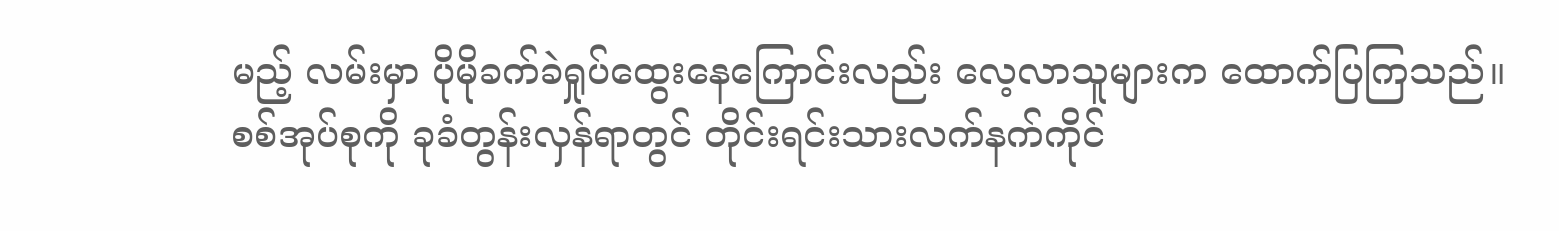မည့် လမ်းမှာ ပိုမိုခက်ခဲရှုပ်ထွေးနေကြောင်းလည်း လေ့လာသူများက ထောက်ပြကြသည်။
စစ်အုပ်စုကို ခုခံတွန်းလှန်ရာတွင် တိုင်းရင်းသားလက်နက်ကိုင်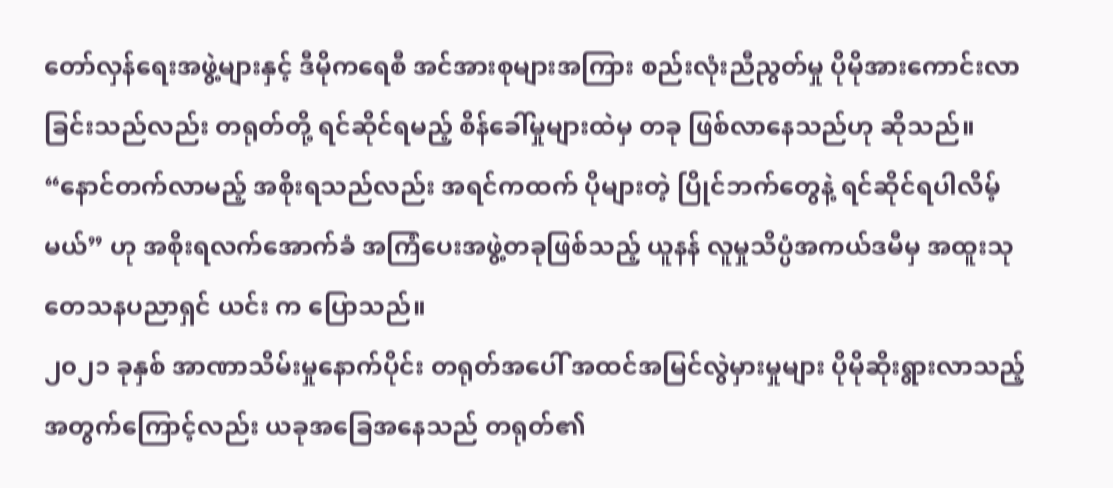တော်လှန်ရေးအဖွဲ့များနှင့် ဒီမိုကရေစီ အင်အားစုများအကြား စည်းလုံးညီညွတ်မှု ပိုမိုအားကောင်းလာခြင်းသည်လည်း တရုတ်တို့ ရင်ဆိုင်ရမည့် စိန်ခေါ်မှုများထဲမှ တခု ဖြစ်လာနေသည်ဟု ဆိုသည်။
“နောင်တက်လာမည့် အစိုးရသည်လည်း အရင်ကထက် ပိုများတဲ့ ပြိုင်ဘက်တွေနဲ့ ရင်ဆိုင်ရပါလိမ့်မယ်” ဟု အစိုးရလက်အောက်ခံ အကြံပေးအဖွဲ့တခုဖြစ်သည့် ယူနန် လူမှုသိပ္ပံအကယ်ဒမီမှ အထူးသုတေသနပညာရှင် ယင်း က ပြောသည်။
၂၀၂၁ ခုနှစ် အာဏာသိမ်းမှုနောက်ပိုင်း တရုတ်အပေါ် အထင်အမြင်လွဲမှားမှုများ ပိုမိုဆိုးရွားလာသည့် အတွက်ကြောင့်လည်း ယခုအခြေအနေသည် တရုတ်၏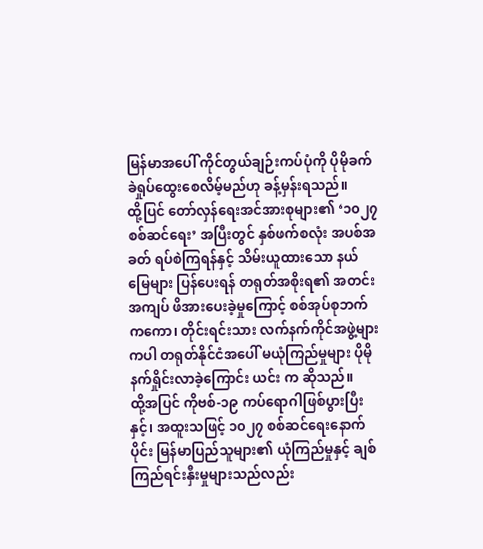မြန်မာအပေါ် ကိုင်တွယ်ချဉ်းကပ်ပုံကို ပိုမိုခက်ခဲရှုပ်ထွေးစေလိမ့်မည်ဟု ခန့်မှန်းရသည်။
ထို့ပြင် တော်လှန်ရေးအင်အားစုများ၏ ‘၁၀၂၇ စစ်ဆင်ရေး’ အပြီးတွင် နှစ်ဖက်စလုံး အပစ်အခတ် ရပ်စဲကြရန်နှင့် သိမ်းယူထားသော နယ်မြေများ ပြန်ပေးရန် တရုတ်အစိုးရ၏ အတင်းအကျပ် ဖိအားပေးခဲ့မှုကြောင့် စစ်အုပ်စုဘက်ကကော၊ တိုင်းရင်းသား လက်နက်ကိုင်အဖွဲ့များကပါ တရုတ်နိုင်ငံအပေါ် မယုံကြည်မှုများ ပိုမိုနက်ရှိုင်းလာခဲ့ကြောင်း ယင်း က ဆိုသည်။
ထို့အပြင် ကိုဗစ်-၁၉ ကပ်ရောဂါဖြစ်ပွားပြီးနှင့်၊ အထူးသဖြင့် ၁၀၂၇ စစ်ဆင်ရေးနောက်ပိုင်း မြန်မာပြည်သူများ၏ ယုံကြည်မှုနှင့် ချစ်ကြည်ရင်းနှီးမှုများသည်လည်း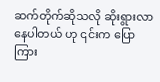ဆက်တိုက်ဆိုသလို ဆိုးရွားလာနေပါတယ် ဟု ၎င်းက ပြောကြား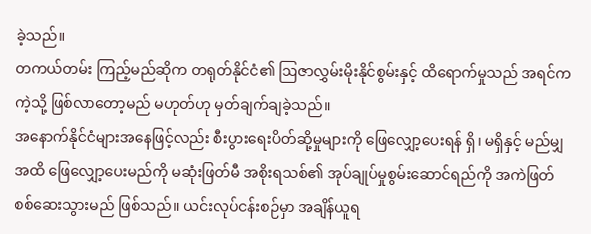ခဲ့သည်။
တကယ်တမ်း ကြည့်မည်ဆိုက တရုတ်နိုင်ငံ၏ ဩဇာလွှမ်းမိုးနိုင်စွမ်းနှင့် ထိရောက်မှုသည် အရင်ကကဲ့သို့ ဖြစ်လာတော့မည် မဟုတ်ဟု မှတ်ချက်ချခဲ့သည်။
အနောက်နိုင်ငံများအနေဖြင့်လည်း စီးပွားရေးပိတ်ဆို့မှုများကို ဖြေလျှော့ပေးရန် ရှိ၊ မရှိနှင့် မည်မျှအထိ ဖြေလျှော့ပေးမည်ကို မဆုံးဖြတ်မီ အစိုးရသစ်၏ အုပ်ချုပ်မှုစွမ်းဆောင်ရည်ကို အကဲဖြတ် စစ်ဆေးသွားမည် ဖြစ်သည်။ ယင်းလုပ်ငန်းစဉ်မှာ အချိန်ယူရ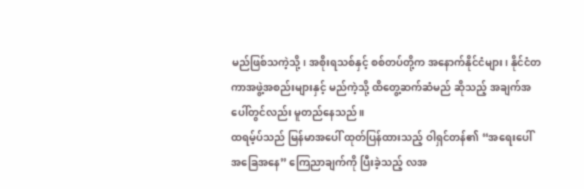မည်ဖြစ်သကဲ့သို့၊ အစိုးရသစ်နှင့် စစ်တပ်တို့က အနောက်နိုင်ငံများ၊ နိုင်ငံတကာအဖွဲ့အစည်းများနှင့် မည်ကဲ့သို့ ထိတွေ့ဆက်ဆံမည် ဆိုသည့် အချက်အပေါ်တွင်လည်း မူတည်နေသည်။
ထရမ့်ပ်သည် မြန်မာအပေါ် ထုတ်ပြန်ထားသည့် ဝါရှင်တန်၏ “အရေးပေါ်အခြေအနေ” ကြေညာချက်ကို ပြီးခဲ့သည့် လအ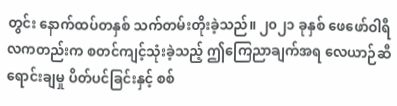တွင်း နောက်ထပ်တနှစ် သက်တမ်းတိုးခဲ့သည်။ ၂၀၂၁ ခုနှစ် ဖေဖော်ဝါရီလကတည်းက စတင်ကျင့်သုံးခဲ့သည့် ဤကြေညာချက်အရ လေယာဉ်ဆီရောင်းချမှု ပိတ်ပင်ခြင်းနှင့် စစ်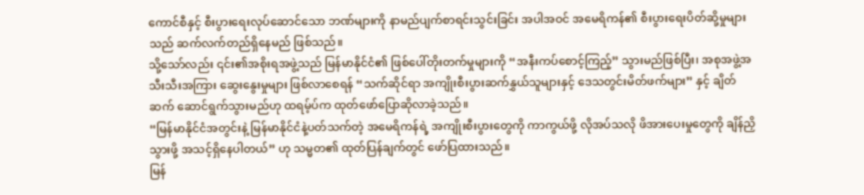ကောင်စီနှင့် စီးပွားရေးလုပ်ဆောင်သော ဘဏ်များကို နာမည်ပျက်စာရင်းသွင်းခြင်း အပါအဝင် အမေရိကန်၏ စီးပွားရေးပိတ်ဆို့မှုများသည် ဆက်လက်တည်ရှိနေမည် ဖြစ်သည်။
သို့သော်လည်း ၎င်း၏အစိုးရအဖွဲ့သည် မြန်မာနိုင်ငံ၏ ဖြစ်ပေါ်တိုးတက်မှုများကို “အနီးကပ်စောင့်ကြည့်” သွားမည်ဖြစ်ပြီး၊ အစုအဖွဲ့အသီးသီးအကြား ဆွေးနွေးမှုများ ဖြစ်လာစေရန် “သက်ဆိုင်ရာ အကျိုးစီးပွားဆက်နွှယ်သူများနှင့် ဒေသတွင်းမိတ်ဖက်များ” နှင့် ချိတ်ဆက် ဆောင်ရွက်သွားမည်ဟု ထရမ့်ပ်က ထုတ်ဖော်ပြောဆိုလာခဲ့သည်။
“မြန်မာနိုင်ငံအတွင်းနဲ့ မြန်မာနိုင်ငံနဲ့ပတ်သက်တဲ့ အမေရိကန်ရဲ့ အကျိုးစီးပွားတွေကို ကာကွယ်ဖို့ လိုအပ်သလို ဖိအားပေးမှုတွေကို ချိန်ညှိသွားဖို့ အသင့်ရှိနေပါတယ်” ဟု သမ္မတ၏ ထုတ်ပြန်ချက်တွင် ဖော်ပြထားသည်။
မြန်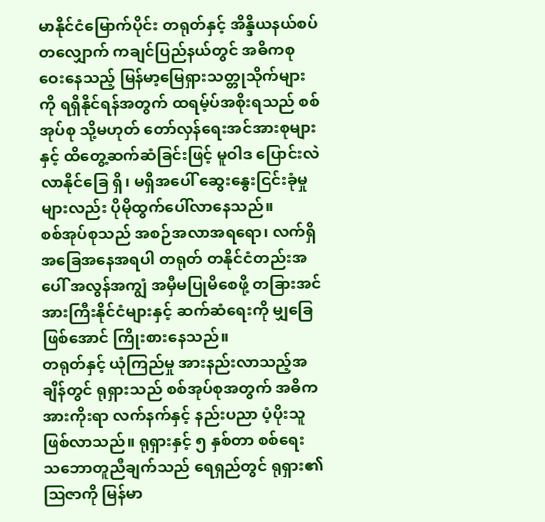မာနိုင်ငံမြောက်ပိုင်း တရုတ်နှင့် အိန္ဒိယနယ်စပ်တလျှောက် ကချင်ပြည်နယ်တွင် အဓိကစုဝေးနေသည့် မြန်မာ့မြေရှားသတ္တုသိုက်များကို ရရှိနိုင်ရန်အတွက် ထရမ့်ပ်အစိုးရသည် စစ်အုပ်စု သို့မဟုတ် တော်လှန်ရေးအင်အားစုများနှင့် ထိတွေ့ဆက်ဆံခြင်းဖြင့် မူဝါဒ ပြောင်းလဲလာနိုင်ခြေ ရှိ၊ မရှိအပေါ် ဆွေးနွေးငြင်းခုံမှုများလည်း ပိုမိုထွက်ပေါ်လာနေသည်။
စစ်အုပ်စုသည် အစဉ်အလာအရရော၊ လက်ရှိအခြေအနေအရပါ တရုတ် တနိုင်ငံတည်းအပေါ် အလွန်အကျွံ အမှီမပြုမိစေဖို့ တခြားအင်အားကြီးနိုင်ငံများနှင့် ဆက်ဆံရေးကို မျှခြေဖြစ်အောင် ကြိုးစားနေသည်။
တရုတ်နှင့် ယုံကြည်မှု အားနည်းလာသည့်အချိန်တွင် ရုရှားသည် စစ်အုပ်စုအတွက် အဓိက အားကိုးရာ လက်နက်နှင့် နည်းပညာ ပံ့ပိုးသူ ဖြစ်လာသည်။ ရုရှားနှင့် ၅ နှစ်တာ စစ်ရေး သဘောတူညီချက်သည် ရေရှည်တွင် ရုရှား၏ ဩဇာကို မြန်မာ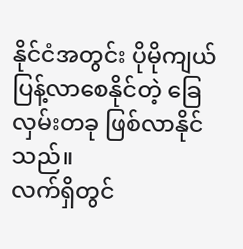နိုင်ငံအတွင်း ပိုမိုကျယ်ပြန့်လာစေနိုင်တဲ့ ခြေလှမ်းတခု ဖြစ်လာနိုင်သည်။
လက်ရှိတွင်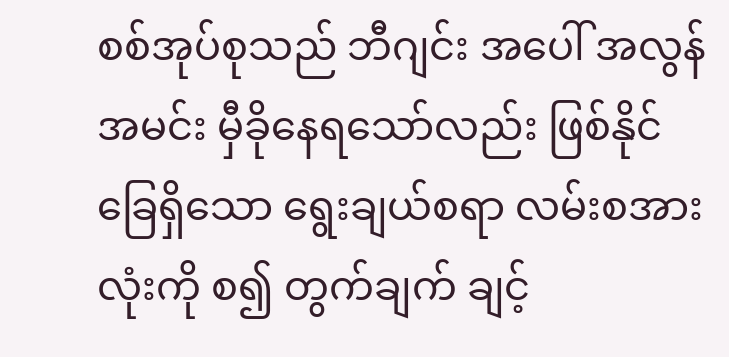စစ်အုပ်စုသည် ဘီဂျင်း အပေါ် အလွန်အမင်း မှီခိုနေရသော်လည်း ဖြစ်နိုင်ခြေရှိသော ရွေးချယ်စရာ လမ်းစအားလုံးကို စ၍ တွက်ချက် ချင့်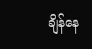ချိန်နေ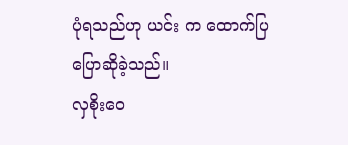ပုံရသည်ဟု ယင်း က ထောက်ပြ ပြောဆိုခဲ့သည်။
လှစိုးဝေ